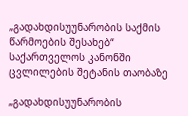„გადახდისუუნარობის საქმის წარმოების შესახებ“ საქართველოს კანონში ცვლილების შეტანის თაობაზე

„გადახდისუუნარობის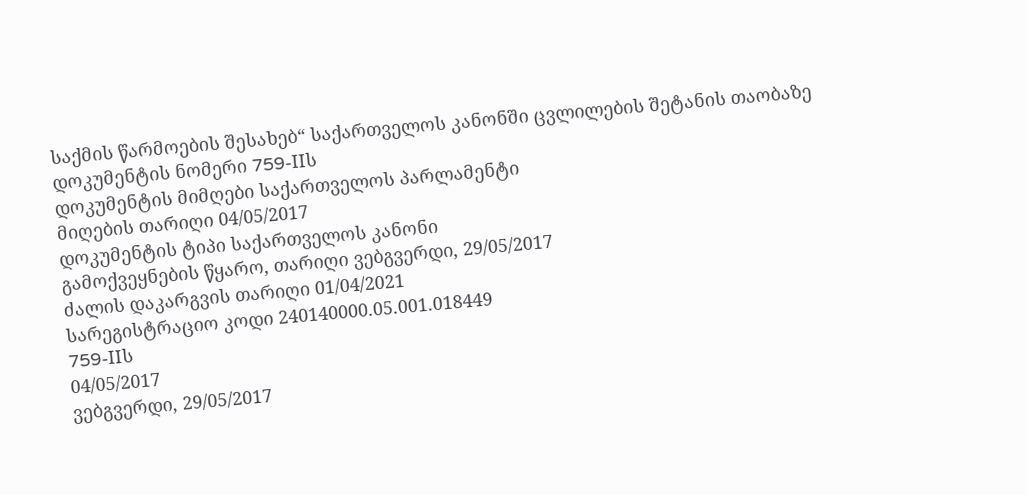საქმის წარმოების შესახებ“ საქართველოს კანონში ცვლილების შეტანის თაობაზე
დოკუმენტის ნომერი 759-IIს
დოკუმენტის მიმღები საქართველოს პარლამენტი
მიღების თარიღი 04/05/2017
დოკუმენტის ტიპი საქართველოს კანონი
გამოქვეყნების წყარო, თარიღი ვებგვერდი, 29/05/2017
ძალის დაკარგვის თარიღი 01/04/2021
სარეგისტრაციო კოდი 240140000.05.001.018449
759-IIს
04/05/2017
ვებგვერდი, 29/05/2017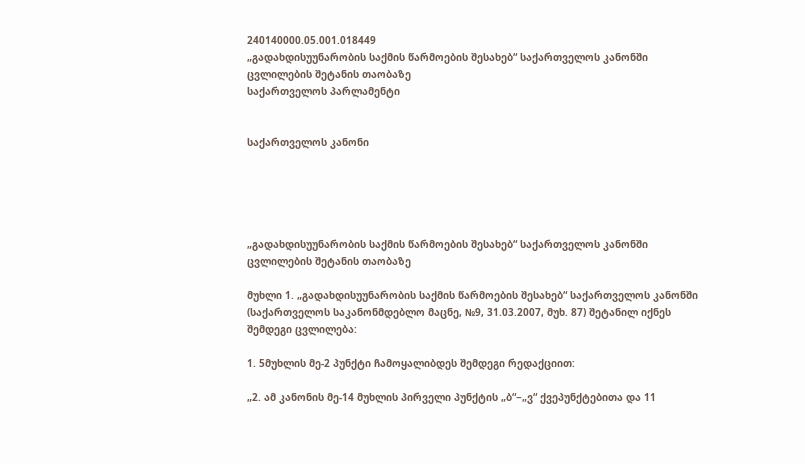240140000.05.001.018449
„გადახდისუუნარობის საქმის წარმოების შესახებ“ საქართველოს კანონში ცვლილების შეტანის თაობაზე
საქართველოს პარლამენტი


საქართველოს კანონი





„გადახდისუუნარობის საქმის წარმოების შესახებ“ საქართველოს კანონში ცვლილების შეტანის თაობაზე

მუხლი 1. „გადახდისუუნარობის საქმის წარმოების შესახებ“ საქართველოს კანონში (საქართველოს საკანონმდებლო მაცნე, №9, 31.03.2007, მუხ. 87) შეტანილ იქნეს შემდეგი ცვლილება:

1. 5მუხლის მე-2 პუნქტი ჩამოყალიბდეს შემდეგი რედაქციით:

„2. ამ კანონის მე-14 მუხლის პირველი პუნქტის „ბ“−„ვ“ ქვეპუნქტებითა და 11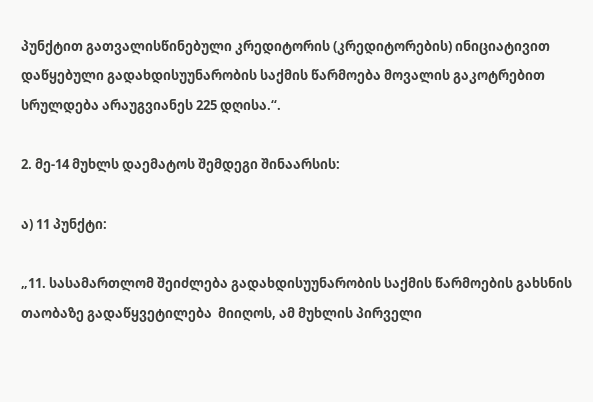პუნქტით გათვალისწინებული კრედიტორის (კრედიტორების) ინიციატივით დაწყებული გადახდისუუნარობის საქმის წარმოება მოვალის გაკოტრებით სრულდება არაუგვიანეს 225 დღისა.“.

2. მე-14 მუხლს დაემატოს შემდეგი შინაარსის:

ა) 11 პუნქტი:

„11. სასამართლომ შეიძლება გადახდისუუნარობის საქმის წარმოების გახსნის თაობაზე გადაწყვეტილება  მიიღოს, ამ მუხლის პირველი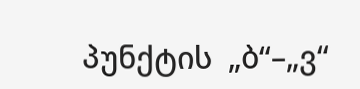პუნქტის  „ბ“–„ვ“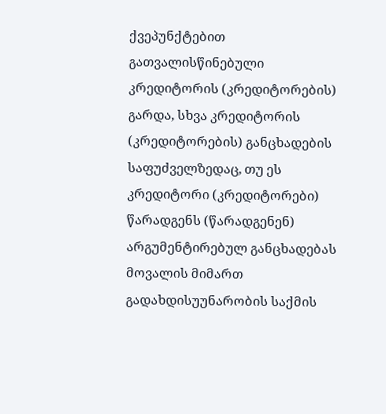ქვეპუნქტებით გათვალისწინებული კრედიტორის (კრედიტორების) გარდა, სხვა კრედიტორის (კრედიტორების) განცხადების საფუძველზედაც, თუ ეს კრედიტორი (კრედიტორები) წარადგენს (წარადგენენ) არგუმენტირებულ განცხადებას მოვალის მიმართ გადახდისუუნარობის საქმის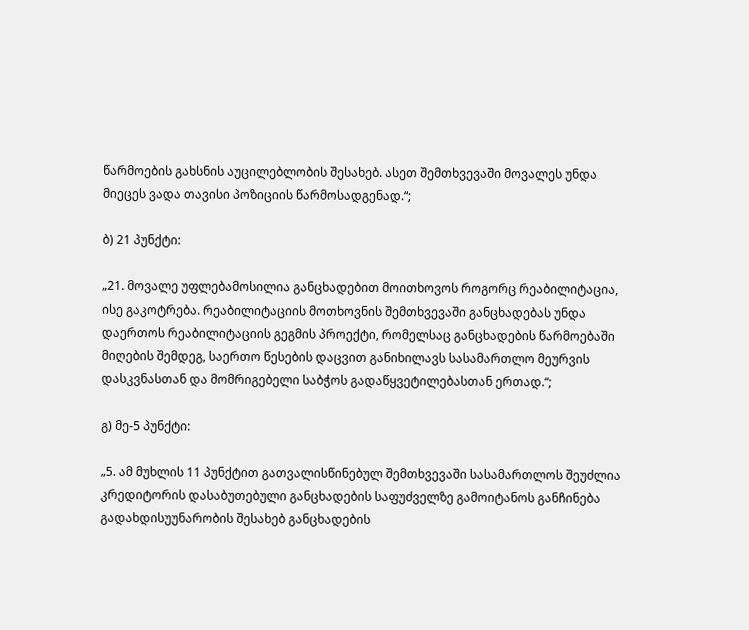წარმოების გახსნის აუცილებლობის შესახებ. ასეთ შემთხვევაში მოვალეს უნდა მიეცეს ვადა თავისი პოზიციის წარმოსადგენად.“;

ბ) 21 პუნქტი:

„21. მოვალე უფლებამოსილია განცხადებით მოითხოვოს როგორც რეაბილიტაცია, ისე გაკოტრება. რეაბილიტაციის მოთხოვნის შემთხვევაში განცხადებას უნდა დაერთოს რეაბილიტაციის გეგმის პროექტი, რომელსაც განცხადების წარმოებაში მიღების შემდეგ, საერთო წესების დაცვით განიხილავს სასამართლო მეურვის დასკვნასთან და მომრიგებელი საბჭოს გადაწყვეტილებასთან ერთად.“;

გ) მე-5 პუნქტი:

„5. ამ მუხლის 11 პუნქტით გათვალისწინებულ შემთხვევაში სასამართლოს შეუძლია კრედიტორის დასაბუთებული განცხადების საფუძველზე გამოიტანოს განჩინება გადახდისუუნარობის შესახებ განცხადების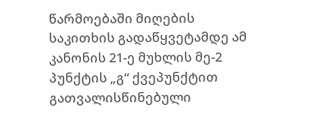წარმოებაში მიღების საკითხის გადაწყვეტამდე ამ კანონის 21-ე მუხლის მე-2 პუნქტის „გ“ ქვეპუნქტით გათვალისწინებული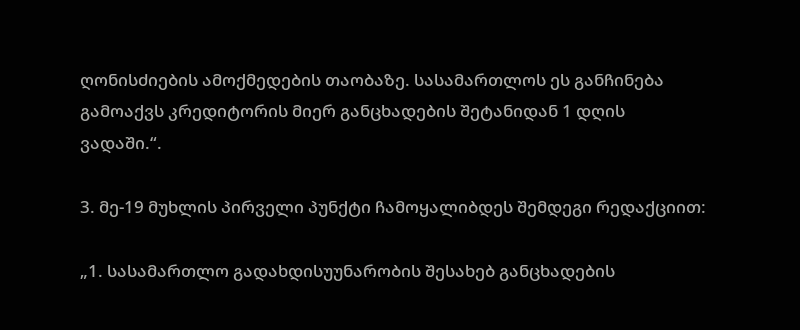ღონისძიების ამოქმედების თაობაზე. სასამართლოს ეს განჩინება გამოაქვს კრედიტორის მიერ განცხადების შეტანიდან 1 დღის ვადაში.“.

3. მე-19 მუხლის პირველი პუნქტი ჩამოყალიბდეს შემდეგი რედაქციით:

„1. სასამართლო გადახდისუუნარობის შესახებ განცხადების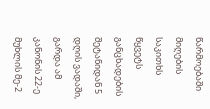წარმოებაში მიღების საკითხს წყვეტს განცხადების შეტანიდან 5 დღის ვადაში, გარდა ამ კანონის 22-ე მუხლის მე-2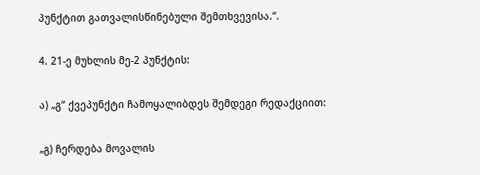პუნქტით გათვალისწინებული შემთხვევისა.“.

4. 21-ე მუხლის მე-2 პუნქტის:

ა) „გ“ ქვეპუნქტი ჩამოყალიბდეს შემდეგი რედაქციით:

„გ) ჩერდება მოვალის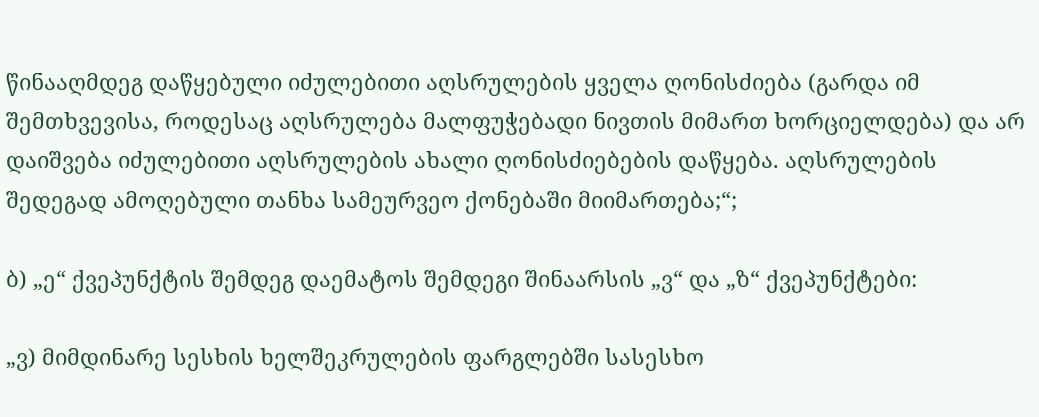წინააღმდეგ დაწყებული იძულებითი აღსრულების ყველა ღონისძიება (გარდა იმ შემთხვევისა, როდესაც აღსრულება მალფუჭებადი ნივთის მიმართ ხორციელდება) და არ დაიშვება იძულებითი აღსრულების ახალი ღონისძიებების დაწყება. აღსრულების შედეგად ამოღებული თანხა სამეურვეო ქონებაში მიიმართება;“;

ბ) „ე“ ქვეპუნქტის შემდეგ დაემატოს შემდეგი შინაარსის „ვ“ და „ზ“ ქვეპუნქტები:

„ვ) მიმდინარე სესხის ხელშეკრულების ფარგლებში სასესხო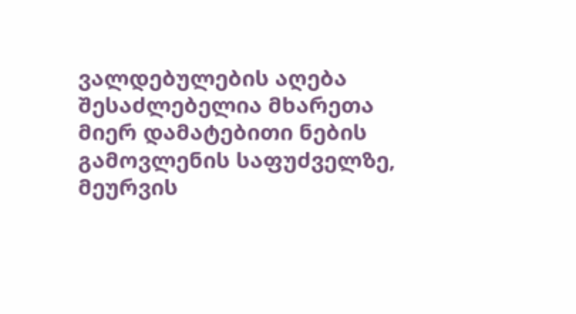ვალდებულების აღება შესაძლებელია მხარეთა მიერ დამატებითი ნების გამოვლენის საფუძველზე, მეურვის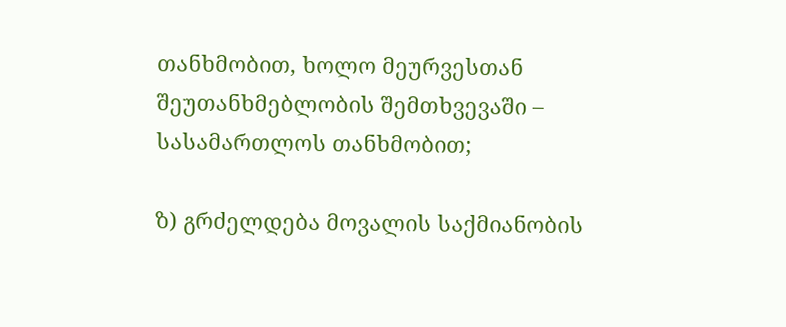თანხმობით, ხოლო მეურვესთან შეუთანხმებლობის შემთხვევაში – სასამართლოს თანხმობით;

ზ) გრძელდება მოვალის საქმიანობის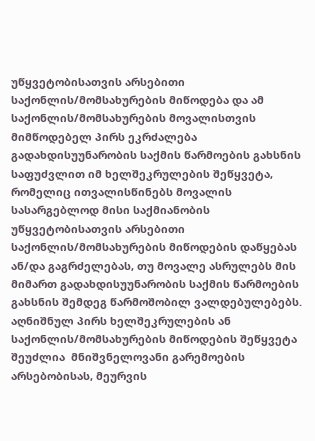უწყვეტობისათვის არსებითი საქონლის/მომსახურების მიწოდება და ამ საქონლის/მომსახურების მოვალისთვის მიმწოდებელ პირს ეკრძალება გადახდისუუნარობის საქმის წარმოების გახსნის საფუძვლით იმ ხელშეკრულების შეწყვეტა, რომელიც ითვალისწინებს მოვალის სასარგებლოდ მისი საქმიანობის უწყვეტობისათვის არსებითი საქონლის/მომსახურების მიწოდების დაწყებას ან/და გაგრძელებას, თუ მოვალე ასრულებს მის მიმართ გადახდისუუნარობის საქმის წარმოების გახსნის შემდეგ წარმოშობილ ვალდებულებებს. აღნიშნულ პირს ხელშეკრულების ან საქონლის/მომსახურების მიწოდების შეწყვეტა შეუძლია  მნიშვნელოვანი გარემოების არსებობისას, მეურვის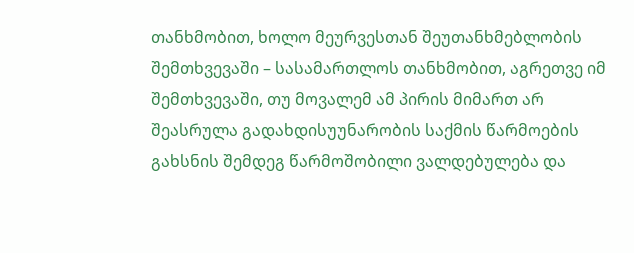თანხმობით, ხოლო მეურვესთან შეუთანხმებლობის შემთხვევაში – სასამართლოს თანხმობით, აგრეთვე იმ შემთხვევაში, თუ მოვალემ ამ პირის მიმართ არ შეასრულა გადახდისუუნარობის საქმის წარმოების გახსნის შემდეგ წარმოშობილი ვალდებულება და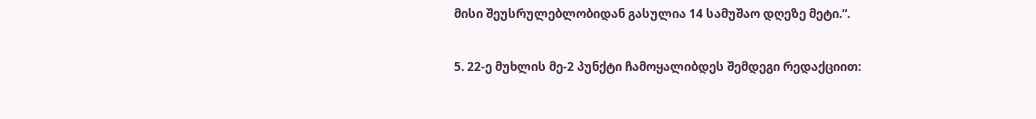მისი შეუსრულებლობიდან გასულია 14 სამუშაო დღეზე მეტი.“.

5. 22-ე მუხლის მე-2 პუნქტი ჩამოყალიბდეს შემდეგი რედაქციით: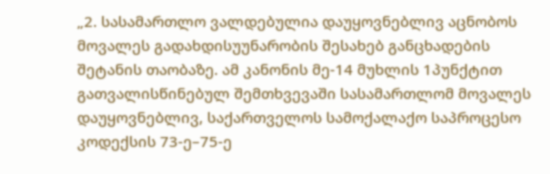„2. სასამართლო ვალდებულია დაუყოვნებლივ აცნობოს მოვალეს გადახდისუუნარობის შესახებ განცხადების შეტანის თაობაზე. ამ კანონის მე-14 მუხლის 1პუნქტით გათვალისწინებულ შემთხვევაში სასამართლომ მოვალეს დაუყოვნებლივ, საქართველოს სამოქალაქო საპროცესო კოდექსის 73-ე–75-ე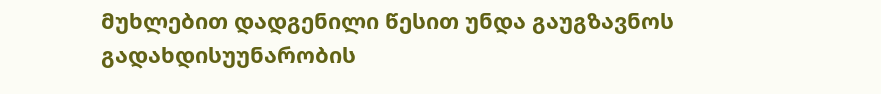მუხლებით დადგენილი წესით უნდა გაუგზავნოს გადახდისუუნარობის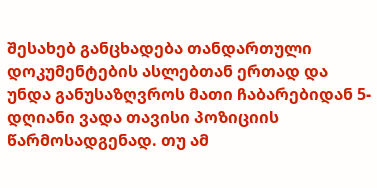შესახებ განცხადება თანდართული დოკუმენტების ასლებთან ერთად და უნდა განუსაზღვროს მათი ჩაბარებიდან 5-დღიანი ვადა თავისი პოზიციის წარმოსადგენად. თუ ამ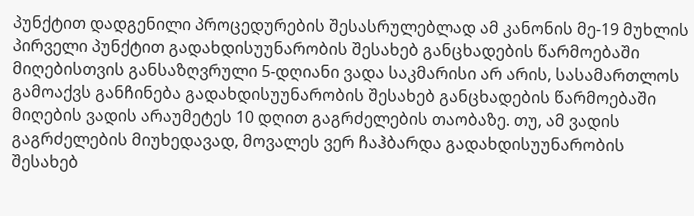პუნქტით დადგენილი პროცედურების შესასრულებლად ამ კანონის მე-19 მუხლის პირველი პუნქტით გადახდისუუნარობის შესახებ განცხადების წარმოებაში მიღებისთვის განსაზღვრული 5-დღიანი ვადა საკმარისი არ არის, სასამართლოს გამოაქვს განჩინება გადახდისუუნარობის შესახებ განცხადების წარმოებაში მიღების ვადის არაუმეტეს 10 დღით გაგრძელების თაობაზე. თუ, ამ ვადის გაგრძელების მიუხედავად, მოვალეს ვერ ჩაჰბარდა გადახდისუუნარობის შესახებ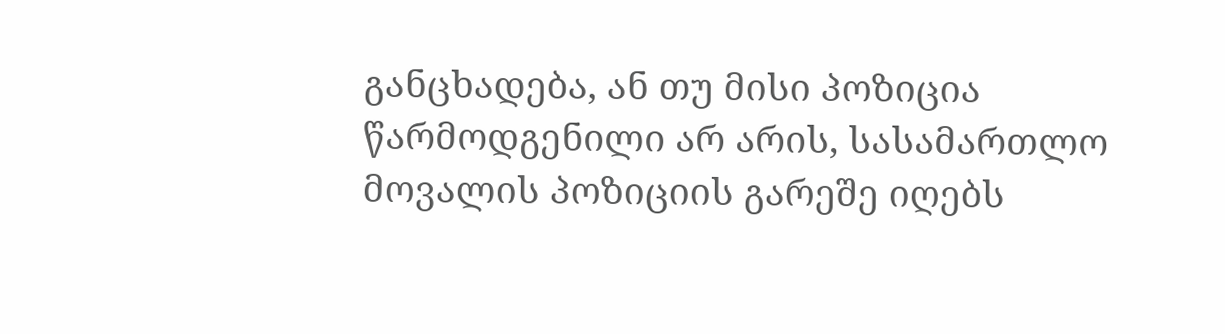განცხადება, ან თუ მისი პოზიცია წარმოდგენილი არ არის, სასამართლო მოვალის პოზიციის გარეშე იღებს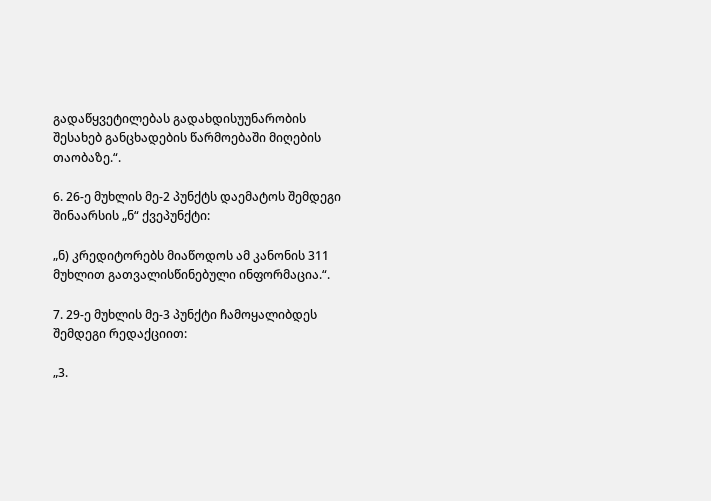გადაწყვეტილებას გადახდისუუნარობის შესახებ განცხადების წარმოებაში მიღების თაობაზე.“.

6. 26-ე მუხლის მე-2 პუნქტს დაემატოს შემდეგი შინაარსის „ნ“ ქვეპუნქტი:

„ნ) კრედიტორებს მიაწოდოს ამ კანონის 311 მუხლით გათვალისწინებული ინფორმაცია.“.

7. 29-ე მუხლის მე-3 პუნქტი ჩამოყალიბდეს შემდეგი რედაქციით:

„3.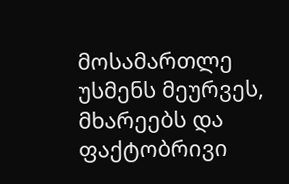მოსამართლე უსმენს მეურვეს, მხარეებს და ფაქტობრივი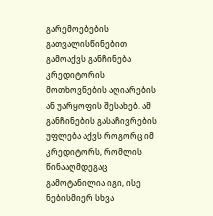გარემოებების გათვალისწინებით გამოაქვს განჩინება კრედიტორის მოთხოვნების აღიარების ან უარყოფის შესახებ. ამ განჩინების გასაჩივრების უფლება აქვს როგორც იმ კრედიტორს, რომლის წინააღმდეგაც გამოტანილია იგი, ისე ნებისმიერ სხვა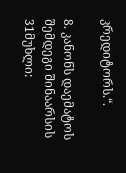კრედიტორს.“.

8. კანონს დაემატოს შემდეგი შინაარსის 31მუხლი: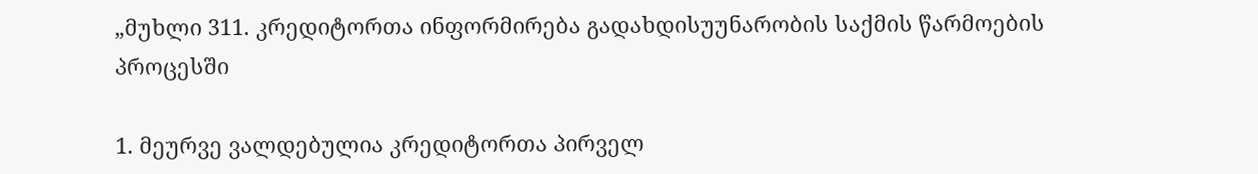„მუხლი 311. კრედიტორთა ინფორმირება გადახდისუუნარობის საქმის წარმოების პროცესში

1. მეურვე ვალდებულია კრედიტორთა პირველ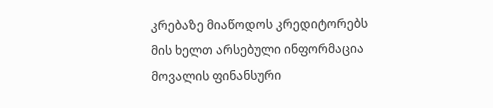კრებაზე მიაწოდოს კრედიტორებს მის ხელთ არსებული ინფორმაცია მოვალის ფინანსური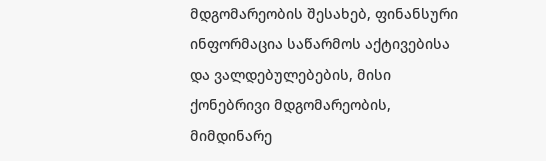მდგომარეობის შესახებ, ფინანსური ინფორმაცია საწარმოს აქტივებისა და ვალდებულებების, მისი ქონებრივი მდგომარეობის, მიმდინარე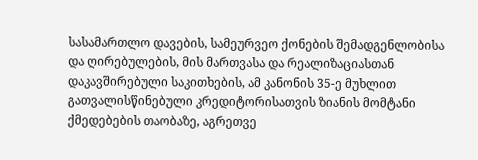სასამართლო დავების, სამეურვეო ქონების შემადგენლობისა და ღირებულების, მის მართვასა და რეალიზაციასთან დაკავშირებული საკითხების, ამ კანონის 35-ე მუხლით გათვალისწინებული კრედიტორისათვის ზიანის მომტანი ქმედებების თაობაზე, აგრეთვე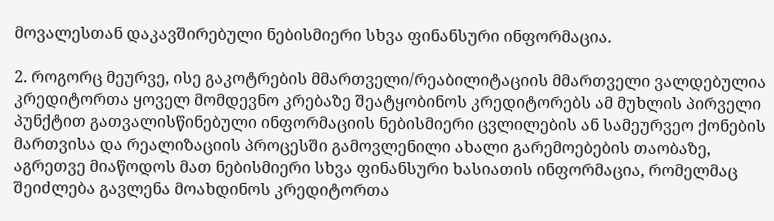მოვალესთან დაკავშირებული ნებისმიერი სხვა ფინანსური ინფორმაცია.

2. როგორც მეურვე, ისე გაკოტრების მმართველი/რეაბილიტაციის მმართველი ვალდებულია კრედიტორთა ყოველ მომდევნო კრებაზე შეატყობინოს კრედიტორებს ამ მუხლის პირველი პუნქტით გათვალისწინებული ინფორმაციის ნებისმიერი ცვლილების ან სამეურვეო ქონების მართვისა და რეალიზაციის პროცესში გამოვლენილი ახალი გარემოებების თაობაზე, აგრეთვე მიაწოდოს მათ ნებისმიერი სხვა ფინანსური ხასიათის ინფორმაცია, რომელმაც შეიძლება გავლენა მოახდინოს კრედიტორთა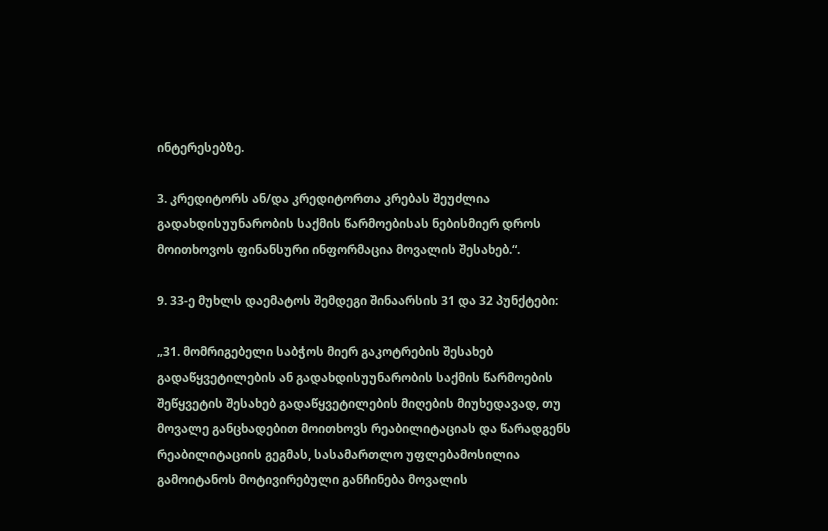ინტერესებზე.

3. კრედიტორს ან/და კრედიტორთა კრებას შეუძლია გადახდისუუნარობის საქმის წარმოებისას ნებისმიერ დროს მოითხოვოს ფინანსური ინფორმაცია მოვალის შესახებ.“.

9. 33-ე მუხლს დაემატოს შემდეგი შინაარსის 31 და 32 პუნქტები:

„31. მომრიგებელი საბჭოს მიერ გაკოტრების შესახებ გადაწყვეტილების ან გადახდისუუნარობის საქმის წარმოების შეწყვეტის შესახებ გადაწყვეტილების მიღების მიუხედავად, თუ მოვალე განცხადებით მოითხოვს რეაბილიტაციას და წარადგენს რეაბილიტაციის გეგმას, სასამართლო უფლებამოსილია გამოიტანოს მოტივირებული განჩინება მოვალის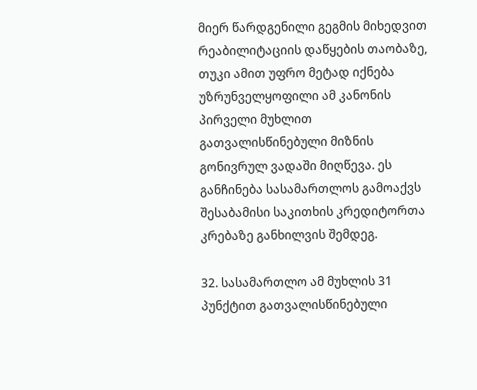მიერ წარდგენილი გეგმის მიხედვით რეაბილიტაციის დაწყების თაობაზე, თუკი ამით უფრო მეტად იქნება უზრუნველყოფილი ამ კანონის პირველი მუხლით გათვალისწინებული მიზნის გონივრულ ვადაში მიღწევა. ეს განჩინება სასამართლოს გამოაქვს შესაბამისი საკითხის კრედიტორთა კრებაზე განხილვის შემდეგ.

32. სასამართლო ამ მუხლის 31 პუნქტით გათვალისწინებული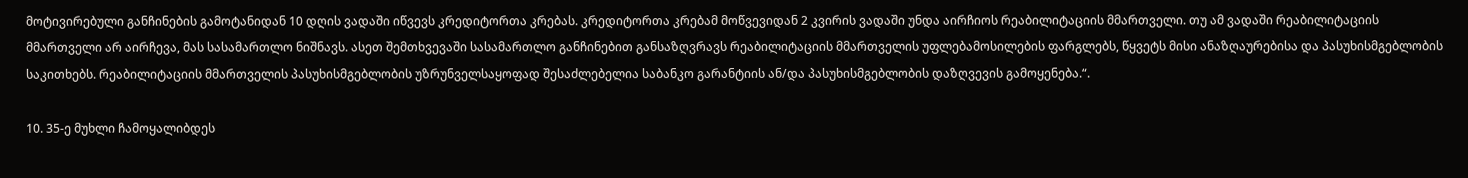მოტივირებული განჩინების გამოტანიდან 10 დღის ვადაში იწვევს კრედიტორთა კრებას. კრედიტორთა კრებამ მოწვევიდან 2 კვირის ვადაში უნდა აირჩიოს რეაბილიტაციის მმართველი. თუ ამ ვადაში რეაბილიტაციის მმართველი არ აირჩევა, მას სასამართლო ნიშნავს. ასეთ შემთხვევაში სასამართლო განჩინებით განსაზღვრავს რეაბილიტაციის მმართველის უფლებამოსილების ფარგლებს, წყვეტს მისი ანაზღაურებისა და პასუხისმგებლობის საკითხებს. რეაბილიტაციის მმართველის პასუხისმგებლობის უზრუნველსაყოფად შესაძლებელია საბანკო გარანტიის ან/და პასუხისმგებლობის დაზღვევის გამოყენება.“.

10. 35-ე მუხლი ჩამოყალიბდეს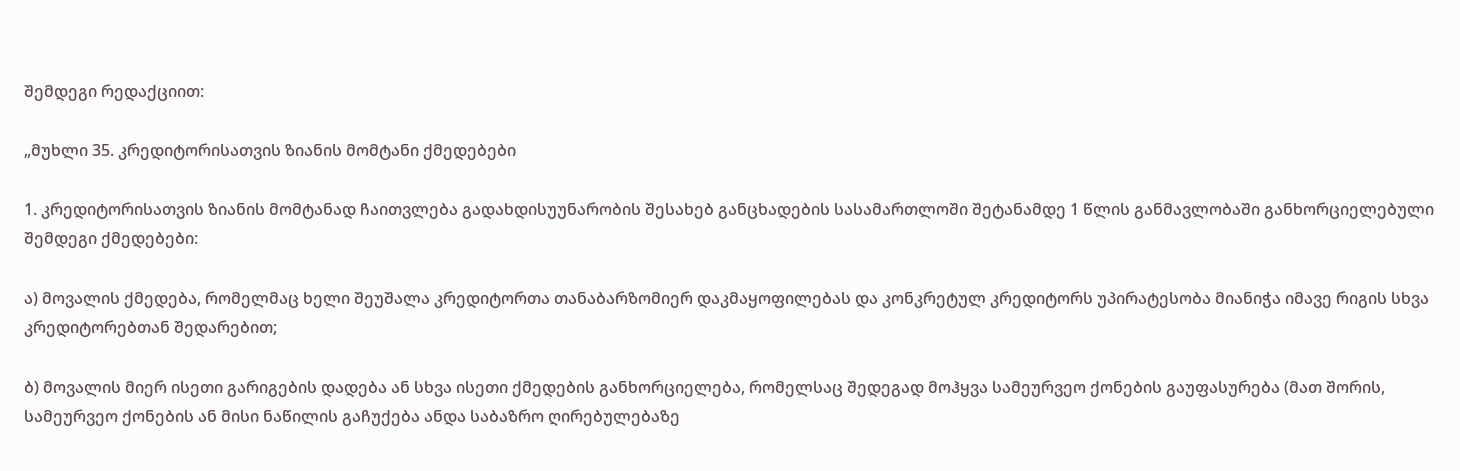შემდეგი რედაქციით:

„მუხლი 35. კრედიტორისათვის ზიანის მომტანი ქმედებები

1. კრედიტორისათვის ზიანის მომტანად ჩაითვლება გადახდისუუნარობის შესახებ განცხადების სასამართლოში შეტანამდე 1 წლის განმავლობაში განხორციელებული შემდეგი ქმედებები:

ა) მოვალის ქმედება, რომელმაც ხელი შეუშალა კრედიტორთა თანაბარზომიერ დაკმაყოფილებას და კონკრეტულ კრედიტორს უპირატესობა მიანიჭა იმავე რიგის სხვა კრედიტორებთან შედარებით;

ბ) მოვალის მიერ ისეთი გარიგების დადება ან სხვა ისეთი ქმედების განხორციელება, რომელსაც შედეგად მოჰყვა სამეურვეო ქონების გაუფასურება (მათ შორის, სამეურვეო ქონების ან მისი ნაწილის გაჩუქება ანდა საბაზრო ღირებულებაზე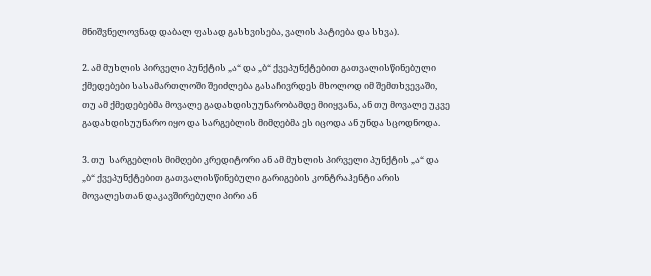მნიშვნელოვნად დაბალ ფასად გასხვისება, ვალის პატიება და სხვა).

2. ამ მუხლის პირველი პუნქტის „ა“ და „ბ“ ქვეპუნქტებით გათვალისწინებული ქმედებები სასამართლოში შეიძლება გასაჩივრდეს მხოლოდ იმ შემთხვევაში, თუ ამ ქმედებებმა მოვალე გადახდისუუნარობამდე მიიყვანა, ან თუ მოვალე უკვე გადახდისუუნარო იყო და სარგებლის მიმღებმა ეს იცოდა ან უნდა სცოდნოდა.

3. თუ  სარგებლის მიმღები კრედიტორი ან ამ მუხლის პირველი პუნქტის „ა“ და „ბ“ ქვეპუნქტებით გათვალისწინებული გარიგების კონტრაჰენტი არის მოვალესთან დაკავშირებული პირი ან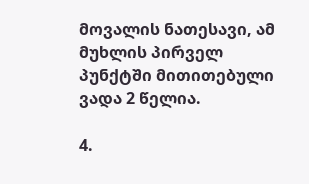მოვალის ნათესავი, ამ მუხლის პირველ პუნქტში მითითებული ვადა 2 წელია.

4.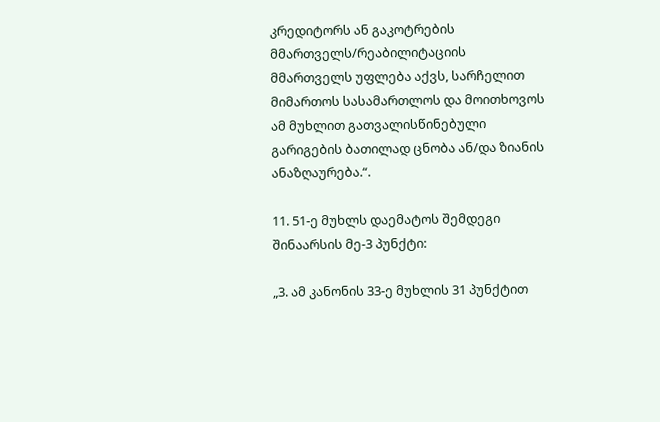კრედიტორს ან გაკოტრების მმართველს/რეაბილიტაციის მმართველს უფლება აქვს, სარჩელით მიმართოს სასამართლოს და მოითხოვოს ამ მუხლით გათვალისწინებული გარიგების ბათილად ცნობა ან/და ზიანის ანაზღაურება.“.

11. 51-ე მუხლს დაემატოს შემდეგი შინაარსის მე-3 პუნქტი:

„3. ამ კანონის 33-ე მუხლის 31 პუნქტით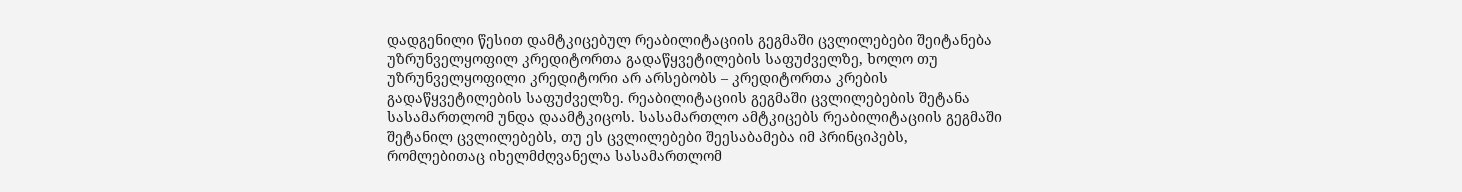დადგენილი წესით დამტკიცებულ რეაბილიტაციის გეგმაში ცვლილებები შეიტანება უზრუნველყოფილ კრედიტორთა გადაწყვეტილების საფუძველზე, ხოლო თუ უზრუნველყოფილი კრედიტორი არ არსებობს – კრედიტორთა კრების გადაწყვეტილების საფუძველზე. რეაბილიტაციის გეგმაში ცვლილებების შეტანა სასამართლომ უნდა დაამტკიცოს. სასამართლო ამტკიცებს რეაბილიტაციის გეგმაში შეტანილ ცვლილებებს, თუ ეს ცვლილებები შეესაბამება იმ პრინციპებს, რომლებითაც იხელმძღვანელა სასამართლომ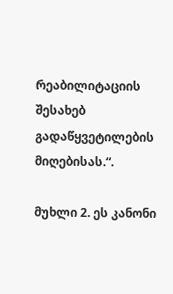რეაბილიტაციის შესახებ გადაწყვეტილების მიღებისას.“.

მუხლი 2. ეს კანონი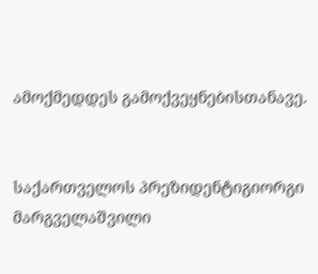ამოქმედდეს გამოქვეყნებისთანავე.


საქართველოს პრეზიდენტიგიორგი მარგველაშვილი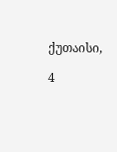ქუთაისი,

4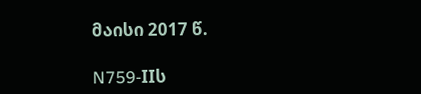მაისი 2017 წ.

N759-IIს